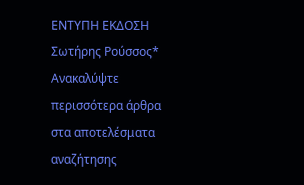ΕΝΤΥΠΗ ΕΚΔΟΣΗ Σωτήρης Ρούσσος*
Ανακαλύψτε περισσότερα άρθρα στα αποτελέσματα αναζήτησης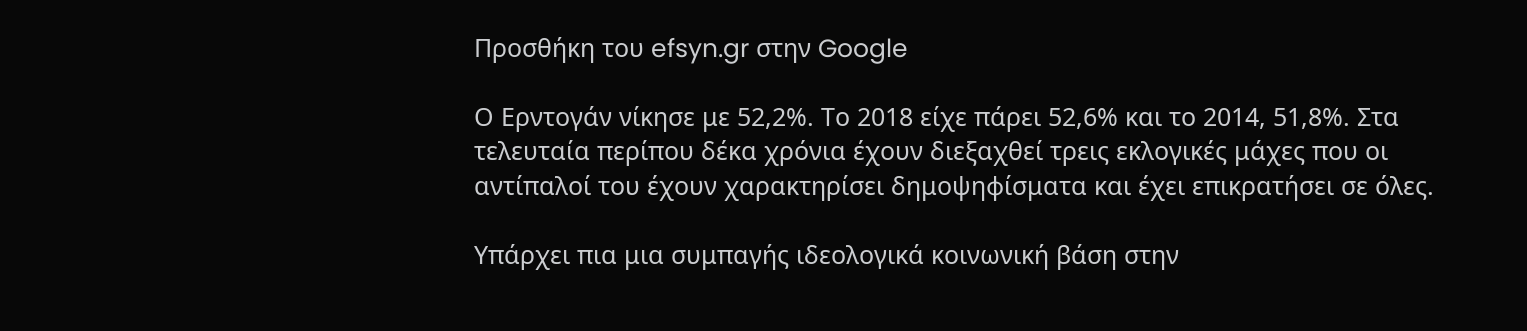Προσθήκη του efsyn.gr στην Google

Ο Ερντογάν νίκησε με 52,2%. Το 2018 είχε πάρει 52,6% και το 2014, 51,8%. Στα τελευταία περίπου δέκα χρόνια έχουν διεξαχθεί τρεις εκλογικές μάχες που οι αντίπαλοί του έχουν χαρακτηρίσει δημοψηφίσματα και έχει επικρατήσει σε όλες.

Υπάρχει πια μια συμπαγής ιδεολογικά κοινωνική βάση στην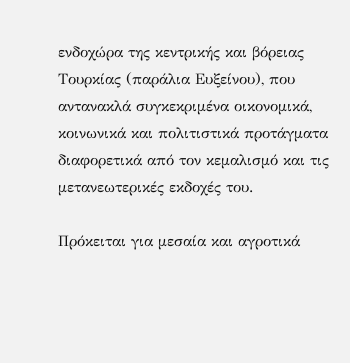ενδοχώρα της κεντρικής και βόρειας Τουρκίας (παράλια Ευξείνου), που αντανακλά συγκεκριμένα οικονομικά, κοινωνικά και πολιτιστικά προτάγματα διαφορετικά από τον κεμαλισμό και τις μετανεωτερικές εκδοχές του.

Πρόκειται για μεσαία και αγροτικά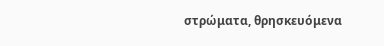στρώματα, θρησκευόμενα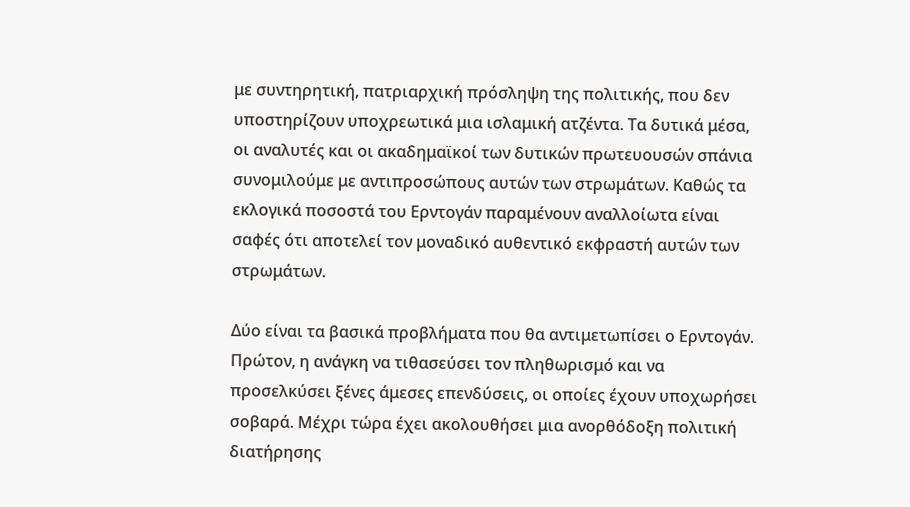με συντηρητική, πατριαρχική πρόσληψη της πολιτικής, που δεν υποστηρίζουν υποχρεωτικά μια ισλαμική ατζέντα. Τα δυτικά μέσα, οι αναλυτές και οι ακαδημαϊκοί των δυτικών πρωτευουσών σπάνια συνομιλούμε με αντιπροσώπους αυτών των στρωμάτων. Καθώς τα εκλογικά ποσοστά του Ερντογάν παραμένουν αναλλοίωτα είναι σαφές ότι αποτελεί τον μοναδικό αυθεντικό εκφραστή αυτών των στρωμάτων.

Δύο είναι τα βασικά προβλήματα που θα αντιμετωπίσει ο Ερντογάν. Πρώτον, η ανάγκη να τιθασεύσει τον πληθωρισμό και να προσελκύσει ξένες άμεσες επενδύσεις, οι οποίες έχουν υποχωρήσει σοβαρά. Μέχρι τώρα έχει ακολουθήσει μια ανορθόδοξη πολιτική διατήρησης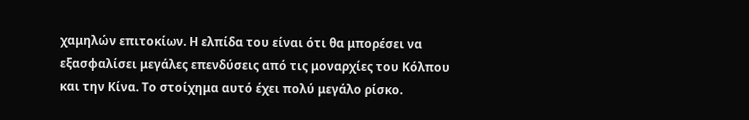χαμηλών επιτοκίων. Η ελπίδα του είναι ότι θα μπορέσει να εξασφαλίσει μεγάλες επενδύσεις από τις μοναρχίες του Κόλπου και την Κίνα. Το στοίχημα αυτό έχει πολύ μεγάλο ρίσκο.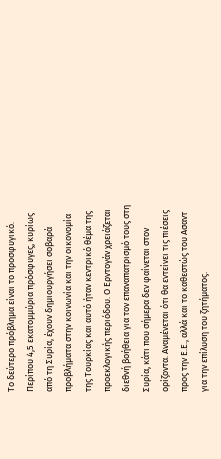Το δεύτερο πρόβλημα είναι το προσφυγικό. Περίπου 4,5 εκατομμύρια πρόσφυγες, κυρίως από τη Συρία, έχουν δημιουργήσει σοβαρά προβλήματα στην κοινωνία και την οικονομία της Τουρκίας και αυτό ήταν κεντρικό θέμα της προεκλογικής περιόδου. Ο Ερντογάν χρειάζεται διεθνή βοήθεια για τον επαναπατρισμό τους στη Συρία, κάτι που σήμερα δεν φαίνεται στον ορίζοντα. Αναμένεται ότι θα εντείνει τις πιέσεις προς την Ε.Ε., αλλά και το καθεστώς του Ασαντ για την επίλυση του ζητήματος.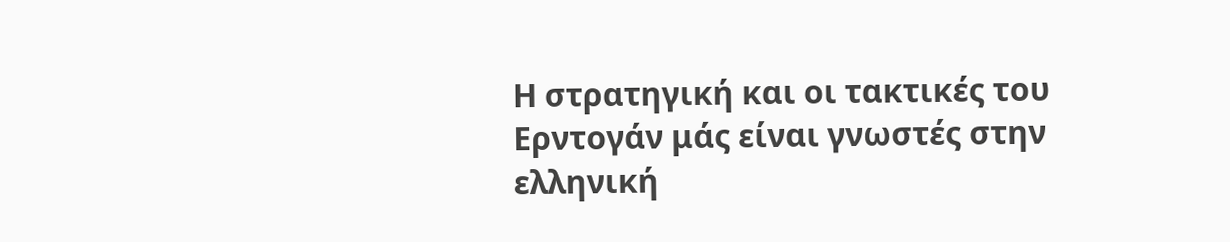Η στρατηγική και οι τακτικές του Ερντογάν μάς είναι γνωστές στην ελληνική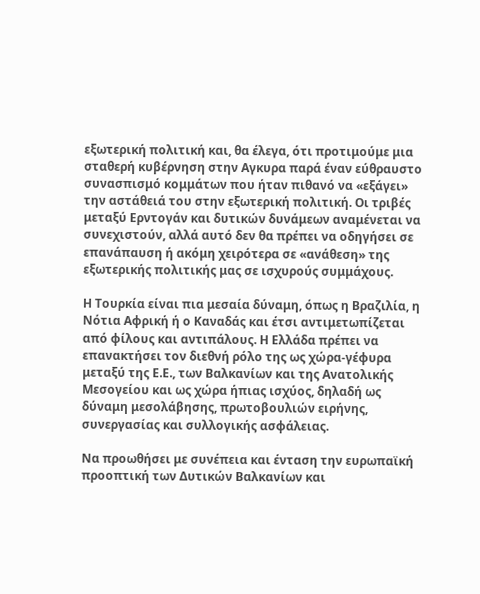εξωτερική πολιτική και, θα έλεγα, ότι προτιμούμε μια σταθερή κυβέρνηση στην Αγκυρα παρά έναν εύθραυστο συνασπισμό κομμάτων που ήταν πιθανό να «εξάγει» την αστάθειά του στην εξωτερική πολιτική. Οι τριβές μεταξύ Ερντογάν και δυτικών δυνάμεων αναμένεται να συνεχιστούν, αλλά αυτό δεν θα πρέπει να οδηγήσει σε επανάπαυση ή ακόμη χειρότερα σε «ανάθεση» της εξωτερικής πολιτικής μας σε ισχυρούς συμμάχους.

Η Τουρκία είναι πια μεσαία δύναμη, όπως η Βραζιλία, η Νότια Αφρική ή ο Καναδάς και έτσι αντιμετωπίζεται από φίλους και αντιπάλους. Η Ελλάδα πρέπει να επανακτήσει τον διεθνή ρόλο της ως χώρα-γέφυρα μεταξύ της Ε.Ε., των Βαλκανίων και της Ανατολικής Μεσογείου και ως χώρα ήπιας ισχύος, δηλαδή ως δύναμη μεσολάβησης, πρωτοβουλιών ειρήνης, συνεργασίας και συλλογικής ασφάλειας.

Να προωθήσει με συνέπεια και ένταση την ευρωπαϊκή προοπτική των Δυτικών Βαλκανίων και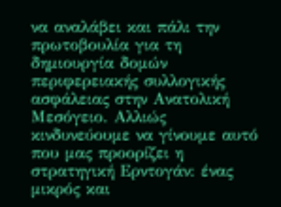να αναλάβει και πάλι την πρωτοβουλία για τη δημιουργία δομών περιφερειακής συλλογικής ασφάλειας στην Ανατολική Μεσόγειο. Αλλιώς κινδυνεύουμε να γίνουμε αυτό που μας προορίζει η στρατηγική Ερντογάν: ένας μικρός και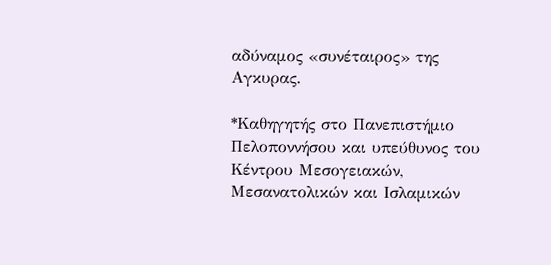αδύναμος «συνέταιρος» της Αγκυρας.

*Καθηγητής στο Πανεπιστήμιο Πελοποννήσου και υπεύθυνος του Κέντρου Μεσογειακών, Μεσανατολικών και Ισλαμικών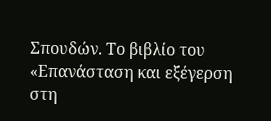Σπουδών. Το βιβλίο του «Επανάσταση και εξέγερση στη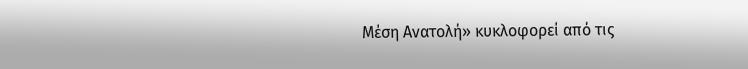Μέση Ανατολή» κυκλοφορεί από τις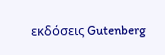εκδόσεις Gutenberg